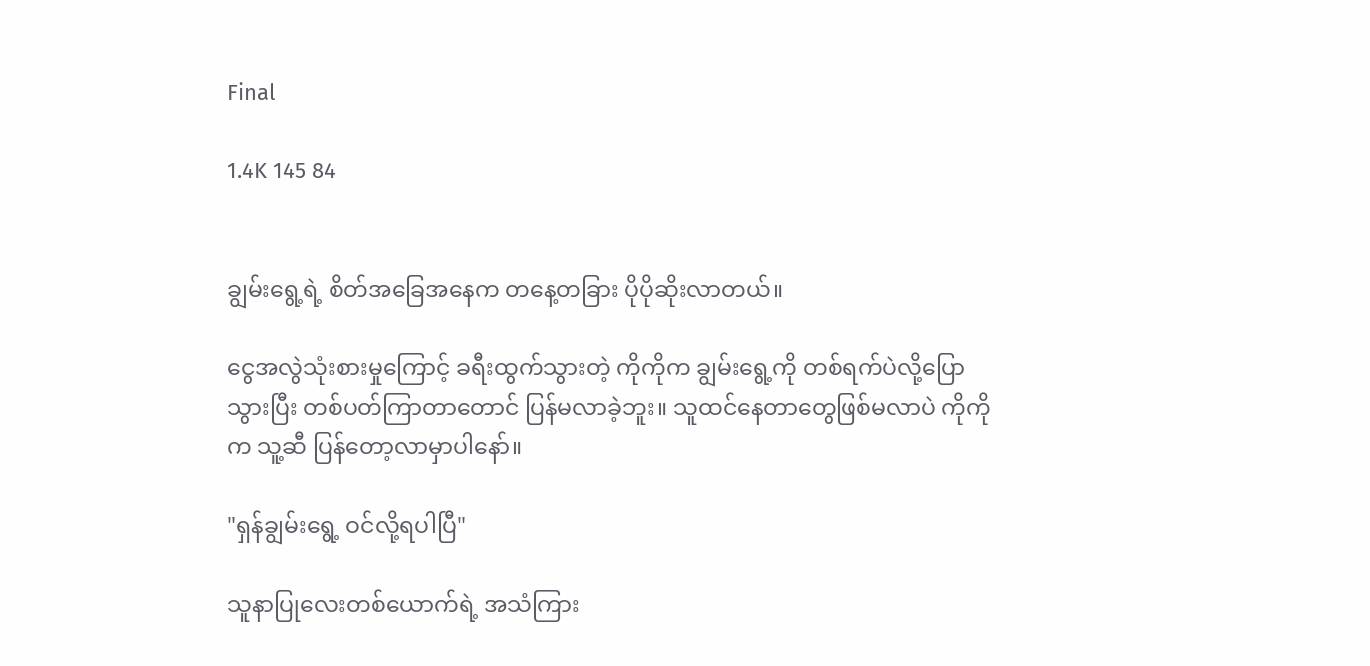Final

1.4K 145 84


ချွမ်းရွေ့ရဲ့ စိတ်အခြေအနေက တနေ့တခြား ပိုပိုဆိုးလာတယ်။

ငွေအလွဲသုံးစားမှုကြောင့် ခရီးထွက်သွားတဲ့ ကိုကိုက ချွမ်းရွေ့ကို တစ်ရက်ပဲလို့ပြောသွားပြီး တစ်ပတ်ကြာတာတောင် ပြန်မလာခဲ့ဘူး။ သူထင်နေတာတွေဖြစ်မလာပဲ ကိုကိုက သူ့ဆီ ပြန်တော့လာမှာပါနော်။

"ရှန်ချွမ်းရွေ့ ဝင်လို့ရပါပြီ"

သူနာပြုလေးတစ်ယောက်ရဲ့ အသံကြား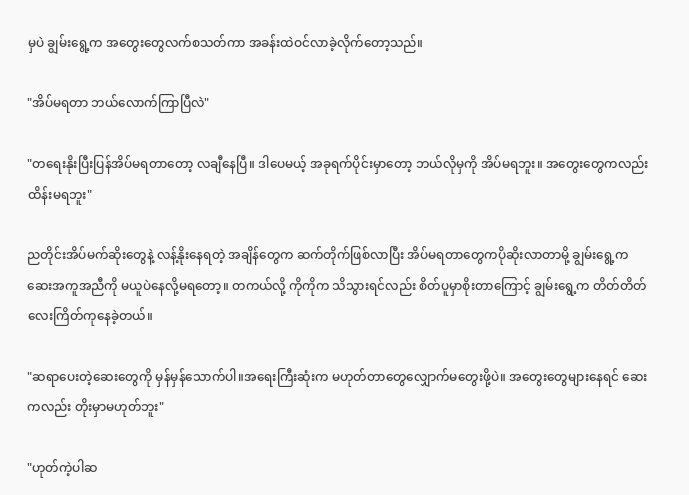မှပဲ ချွမ်းရွေ့က အတွေးတွေလက်စသတ်ကာ အခန်းထဲဝင်လာခဲ့လိုက်တော့သည်။

"အိပ်မရတာ ဘယ်လောက်ကြာပြီလဲ"

"တရေးနိုးပြီးပြန်အိပ်မရ‌တာတော့ လချီနေပြီ။ ဒါပေမယ့် အခုရက်ပိုင်းမှာတော့ ဘယ်လိုမှကို အိပ်မရဘူး။ အတွေးတွေကလည်း ထိန်းမရဘူး"

ညတိုင်းအိပ်မက်ဆိုးတွေနဲ့ လန့်နိုးနေရတဲ့ အချိန်တွေက ဆက်တိုက်ဖြစ်လာပြီး အိပ်မရတာတွေကပိုဆိုးလာတာမို့ ချွမ်းရွေ့က ဆေးအကူအညီကို မယူပဲနေလို့မရတော့။ တကယ်လို့ ကိုကိုက သိသွားရင်လည်း စိတ်ပူမှာစိုးတာကြောင့် ချွမ်းရွေ့က တိတ်တိတ်လေးကြိတ်ကုနေခဲ့တယ်။

"ဆရာပေးတဲ့ဆေးတွေကို မှန်မှန်သောက်ပါ။အရေးကြီးဆုံးက မဟုတ်တာတွေလျှောက်မတွေးဖို့ပဲ။ အတွေးတွေများနေရင် ဆေးကလည်း တိုးမှာမဟုတ်ဘူး"

"ဟုတ်ကဲ့ပါဆ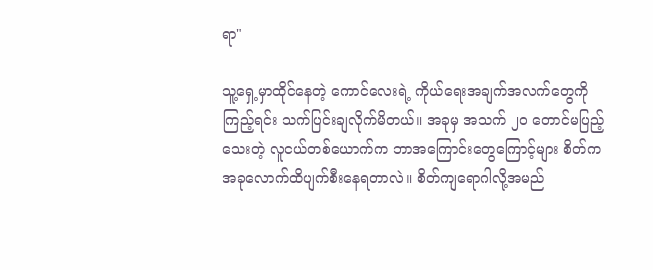ရာ"

သူ့ရှေ့မှာထိုင်နေတဲ့ ကောင်လေးရဲ့ ကိုယ်ရေးအချက်အလက်တွေကိုကြည့်ရင်း သက်ပြင်းချလိုက်မိတယ်။ အခုမှ အသက် ၂၀ တောင်မပြည့်သေးတဲ့ လူငယ်တစ်ယောက်က ဘာအကြောင်းတွေကြောင့်များ စိတ်က အခုလောက်ထိပျက်စီးနေရတာလဲ။ စိတ်ကျရောဂါလို့အမည်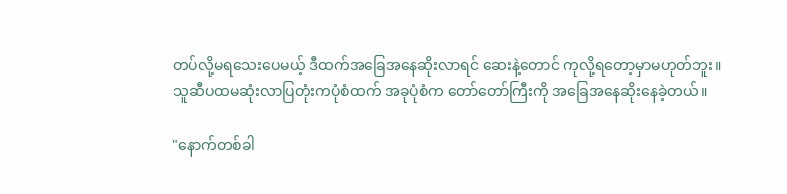တပ်လို့မရသေးပေမယ့် ဒီထက်အခြေအနေဆိုးလာရင် ဆေးနဲ့တောင် ကုလို့ရတော့မှာမဟုတ်ဘူး။
သူဆီပထမဆုံးလာပြတုံးကပုံစံထက် အခုပုံစံက တော်တော်ကြီးကို အခြေအနေဆိုးနေခဲ့တယ်။

"နောက်တစ်ခါ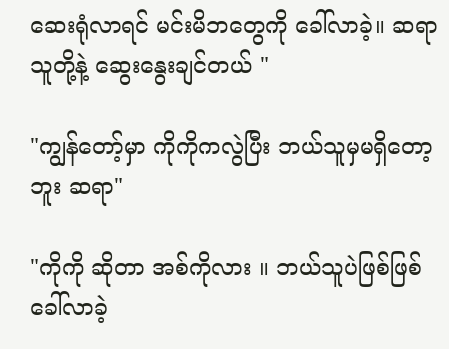ဆေးရုံလာရင် မင်းမိဘတွေကို ခေါ်လာခဲ့။ ဆရာ သူတို့နဲ့ ဆွေးနွေးချင်တယ် "

"ကျွန်တော့်မှာ ကိုကိုကလွဲပြီး ဘယ်သူမှမရှိတော့ဘူး ဆရာ"

"ကိုကို ဆိုတာ အစ်ကိုလား ။ ဘယ်သူပဲဖြစ်ဖြစ် ခေါ်လာခဲ့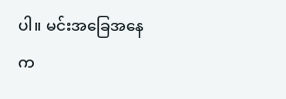ပါ။ မင်းအခြေအနေက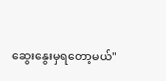ဆွေးနွေးမှရတော့မယ်"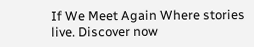If We Meet Again Where stories live. Discover now